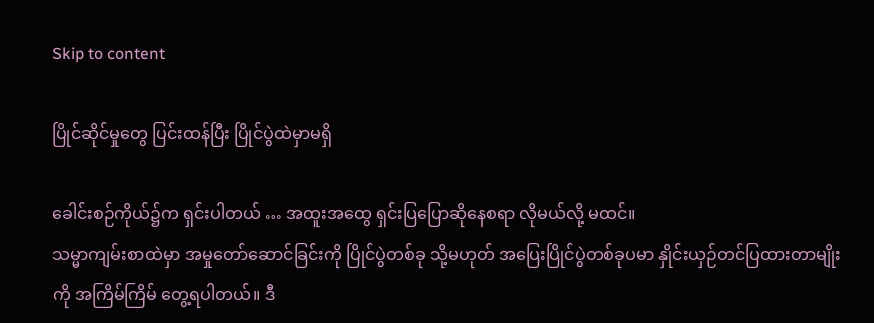Skip to content

ပြိုင်ဆိုင်မှုတွေ ပြင်းထန်ပြီး ပြိုင်ပွဲထဲမှာမရှိ

ခေါင်းစဉ်ကိုယ်၌က ရှင်းပါတယ် … အထူးအထွေ ရှင်းပြပြောဆိုနေစရာ လိုမယ်လို့ မထင်။
သမ္မာကျမ်းစာထဲမှာ အမှုတော်ဆောင်ခြင်းကို ပြိုင်ပွဲတစ်ခု သို့မဟုတ် အပြေးပြိုင်ပွဲတစ်ခုပမာ နှိုင်းယှဉ်တင်ပြထားတာမျိုးကို အကြိမ်ကြိမ် တွေ့ရပါတယ်။ ဒီ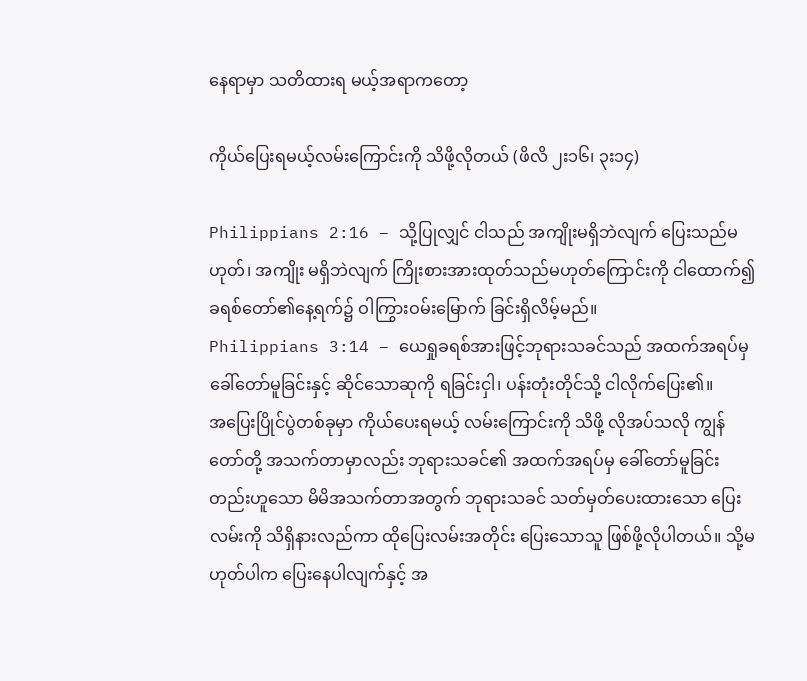နေရာမှာ သတိထားရ မယ့်အရာကတော့

ကိုယ်ပြေးရမယ့်လမ်းကြောင်းကို သိဖို့လိုတယ် (ဖိလိ ၂း၁၆၊ ၃း၁၄)

Philippians 2:16 – သို့ပြုလျှင် ငါသည် အကျိုးမရှိဘဲလျက် ပြေးသည်မဟုတ်၊ အကျိုး မရှိဘဲလျက် ကြိုးစားအားထုတ်သည်မဟုတ်ကြောင်းကို ငါထောက်၍ ခရစ်တော်၏နေ့ရက်၌ ဝါကြွားဝမ်းမြောက် ခြင်းရှိလိမ့်မည်။
Philippians 3:14 – ယေရှုခရစ်အားဖြင့်ဘုရားသခင်သည် အထက်အရပ်မှ ခေါ်တော်မူခြင်းနှင့် ဆိုင်သောဆုကို ရခြင်းငှါ၊ ပန်းတုံးတိုင်သို့ ငါလိုက်ပြေး၏။
အပြေးပြိုင်ပွဲတစ်ခုမှာ ကိုယ်ပေးရမယ့် လမ်းကြောင်းကို သိဖို့ လိုအပ်သလို ကျွန်တော်တို့ အသက်တာမှာလည်း ဘုရားသခင်၏ အထက်အရပ်မှ ခေါ်တော်မူခြင်းတည်းဟူသော မိမိအသက်တာအတွက် ဘုရားသခင် သတ်မှတ်ပေးထားသော ပြေးလမ်းကို သိရှိနားလည်ကာ ထိုပြေးလမ်းအတိုင်း ပြေးသောသူ ဖြစ်ဖို့လိုပါတယ်။ သို့မဟုတ်ပါက ပြေးနေပါလျက်နှင့် အ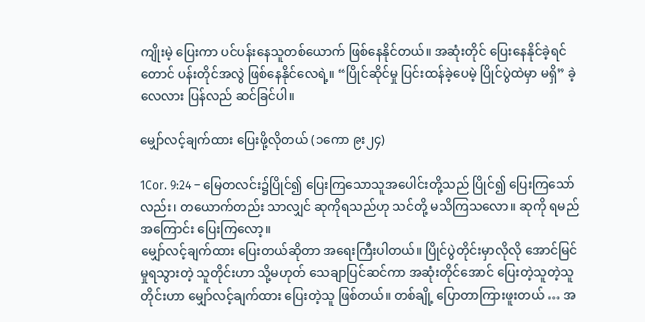ကျိုးမဲ့ ပြေးကာ ပင်ပန်းနေသူတစ်ယောက် ဖြစ်နေနိုင်တယ်။ အဆုံးတိုင် ပြေးနေနိုင်ခဲ့ရင်တောင် ပန်းတိုင်အလွဲ ဖြစ်နေနိုင်လေရဲ့။ “ပြိုင်ဆိုင်မှု ပြင်းထန်ခဲ့ပေမဲ့ ပြိုင်ပွဲထဲမှာ မရှိ” ခဲ့လေလား ပြန်လည် ဆင်ခြင်ပါ။

မျှော်လင့်ချက်ထား ပြေးဖို့လိုတယ် (၁ကော ၉း၂၄)

1Cor. 9:24 – မြေတလင်း၌ပြိုင်၍ ပြေးကြသောသူအပေါင်းတို့သည် ပြိုင်၍ ပြေးကြသော်လည်း၊ တယောက်တည်း သာလျှင် ဆုကိုရသည်ဟု သင်တို့ မသိကြသလော။ ဆုကို ရမည်အကြောင်း ပြေးကြလော့။
မျှော်လင့်ချက်ထား ပြေးတယ်ဆိုတာ အရေးကြီးပါတယ်။ ပြိုင်ပွဲတိုင်းမှာလိုလို အောင်မြင်မှုရသွားတဲ့ သူတိုင်းဟာ သို့မဟုတ် သေချာပြင်ဆင်ကာ အဆုံးတိုင်အောင် ပြေးတဲ့သူတဲ့သူတိုင်းဟာ မျှော်လင့်ချက်ထား ပြေးတဲ့သူ ဖြစ်တယ်။ တစ်ချို့ ပြောတာကြားဖူးတယ် … အ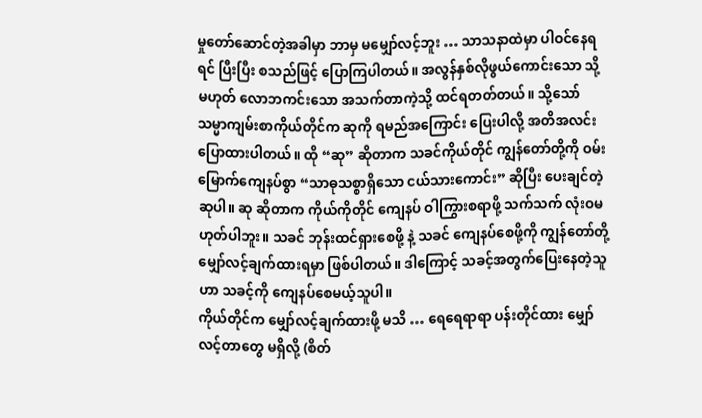မှုတော်ဆောင်တဲ့အခါမှာ ဘာမှ မမျှော်လင့်ဘူး … သာသနာထဲမှာ ပါဝင်နေရရင် ပြီးပြီး စသည်ဖြင့် ပြောကြပါတယ်။ အလွန်နှစ်လိုဖွယ်ကောင်းသော သို့မဟုတ် လောဘကင်းသော အသက်တာကဲ့သို့ ထင်ရတတ်တယ်။ သို့သော် သမ္မာကျမ်းစာကိုယ်တိုင်က ဆုကို ရမည်အကြောင်း ပြေးပါလို့ အတိအလင်း ပြောထားပါတယ်။ ထို “ဆု” ဆိုတာက သခင်ကိုယ်တိုင် ကျွန်တော်တို့ကို ဝမ်းမြောက်ကျေနပ်စွာ “သာဓုသစ္စာရှိသော ငယ်သားကောင်း” ဆိုပြီး ပေးချင်တဲ့ ဆုပါ။ ဆု ဆိုတာက ကိုယ်ကိုတိုင် ကျေနပ် ဝါကြွားစရာဖို့ သက်သက် လုံးဝမဟုတ်ပါဘူး။ သခင် ဘုန်းထင်ရှားစေဖို့ နဲ့ သခင် ကျေနပ်စေဖို့ကို ကျွန်တော်တို့ မျှော်လင့်ချက်ထားရမှာ ဖြစ်ပါတယ်။ ဒါကြောင့် သခင့်အတွက်ပြေးနေတဲ့သူဟာ သခင့်ကို ကျေနပ်စေမယ့်သူပါ။
ကိုယ်တိုင်က မျှော်လင့်ချက်ထားဖို့ မသိ … ရေရေရာရာ ပန်းတိုင်ထား မျှော်လင့်တာတွေ မရှိလို့ (စိတ်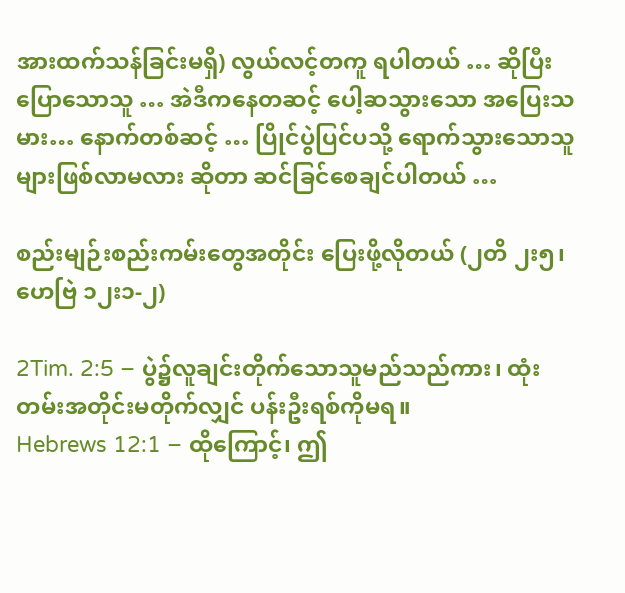အားထက်သန်ခြင်းမရှိ) လွယ်လင့်တကူ ရပါတယ် … ဆိုပြီးပြောသောသူ … အဲဒီကနေတဆင့် ပေါ့ဆသွားသော အပြေးသမား… နောက်တစ်ဆင့် … ပြိုင်ပွဲပြင်ပသို့ ရောက်သွားသောသူ များဖြစ်လာမလား ဆိုတာ ဆင်ခြင်စေချင်ပါတယ် …

စည်းမျဉ်းစည်းကမ်းတွေအတိုင်း ပြေးဖို့လိုတယ် (၂တိ ၂း၅၊ ဟေဗြဲ ၁၂း၁-၂)

2Tim. 2:5 – ပွဲ၌လူချင်းတိုက်သောသူမည်သည်ကား၊ ထုံးတမ်းအတိုင်းမတိုက်လျှင် ပန်းဦးရစ်ကိုမရ။
Hebrews 12:1 – ထိုကြောင့်၊ ဤ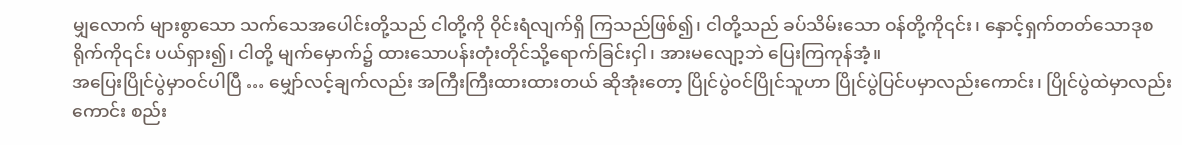မျှလောက် များစွာသော သက်သေအပေါင်းတို့သည် ငါတို့ကို ဝိုင်းရံလျက်ရှိ ကြသည်ဖြစ်၍၊ ငါတို့သည် ခပ်သိမ်းသော ဝန်တို့ကို၎င်း၊ နှောင့်ရှက်တတ်သောဒုစရိုက်ကို၎င်း ပယ်ရှား၍၊ ငါတို့ မျက်မှောက်၌ ထားသောပန်းတုံးတိုင်သို့ရောက်ခြင်းငှါ၊ အားမလျော့ဘဲ ပြေးကြကုန်အံ့။
အပြေးပြိုင်ပွဲမှာဝင်ပါပြီ … မျှော်လင့်ချက်လည်း အကြီးကြီးထားထားတယ် ဆိုအုံးတော့ ပြိုင်ပွဲဝင်ပြိုင်သူဟာ ပြိုင်ပွဲပြင်ပမှာလည်းကောင်း၊ ပြိုင်ပွဲထဲမှာလည်းကောင်း စည်း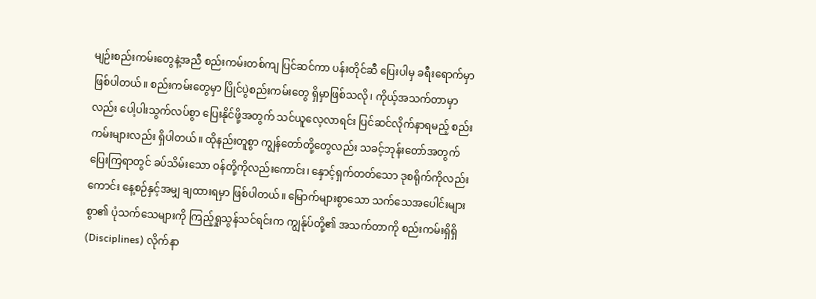မျဉ်းစည်းကမ်းတွေနဲ့အညီ စည်းကမ်းတစ်ကျ ပြင်ဆင်ကာ ပန်းတိုင်ဆီ ပြေးပါမှ ခရီးရောက်မှာ ဖြစ်ပါတယ်။ စည်းကမ်းတွေမှာ ပြိုင်ပွဲစည်းကမ်းတွေ ရှိမှာဖြစ်သလို၊ ကိုယ့်အသက်တာမှာလည်း ပေါ့ပါးသွက်လပ်စွာ ပြေးနိုင်ဖို့အတွက် သင်ယူလေ့လာရင်း ပြင်ဆင်လိုက်နာရမည့် စည်းကမ်းများလည်း ရှိပါတယ်။ ထိုနည်းတူစွာ ကျွန်တော်တို့တွေလည်း သခင့်ဘုန်းတော်အတွက် ပြေးကြရာတွင် ခပ်သိမ်းသော ဝန်တို့ကိုလည်းကောင်း၊ နှောင့်ရှက်တတ်သော ဒုစရိုက်ကိုလည်းကောင်း နေ့စဉ်နှင့်အမျှ ချထားရမှာ ဖြစ်ပါတယ်။ မြောက်များစွာသော သက်သေအပေါင်းများစွာ၏ ပုံသက်သေများကို ကြည့်ရှုသွန်သင်ရင်းက ကျွန်ုပ်တို့၏ အသက်တာကို စည်းကမ်းရှိရှိ (Disciplines) လိုက်နာ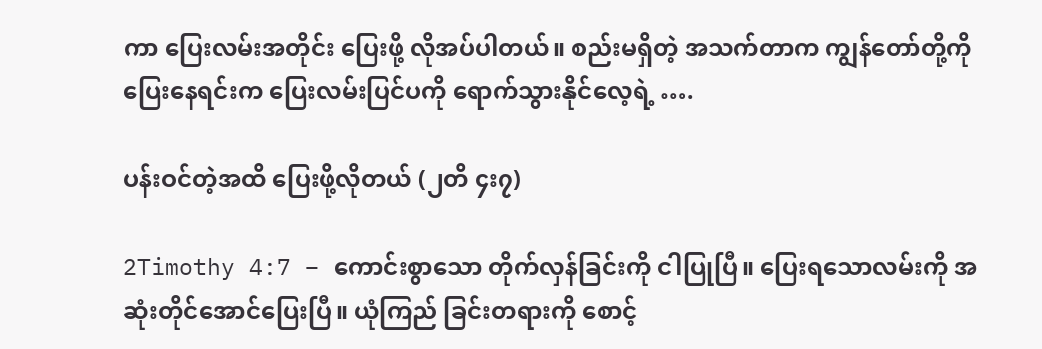ကာ ပြေးလမ်းအတိုင်း ပြေးဖို့ လိုအပ်ပါတယ်။ စည်းမရှိတဲ့ အသက်တာက ကျွန်တော်တို့ကို ပြေးနေရင်းက ပြေးလမ်းပြင်ပကို ရောက်သွားနိုင်လေ့ရဲ့ ….

ပန်းဝင်တဲ့အထိ ပြေးဖို့လိုတယ် (၂တိ ၄း၇)

2Timothy 4:7 – ကောင်းစွာသော တိုက်လှန်ခြင်းကို ငါပြုပြီ။ ပြေးရသောလမ်းကို အဆုံးတိုင်အောင်ပြေးပြီ။ ယုံကြည် ခြင်းတရားကို စောင့်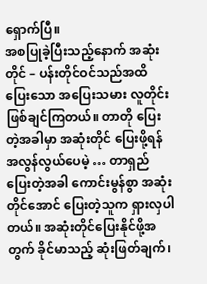ရှောက်ပြီ။
အစပြုခဲ့ပြီးသည့်နောက် အဆုံးတိုင် – ပန်းတိုင်ဝင်သည်အထိ ပြေးသော အပြေးသမား လူတိုင်း ဖြစ်ချင်ကြတယ်။ တာတို ပြေးတဲ့အခါမှာ အဆုံးတိုင် ပြေးဖို့ရန် အလွန်လွယ်ပေမဲ့ … တာရှည် ပြေးတဲ့အခါ ကောင်းမွန်စွာ အဆုံးတိုင်အောင် ပြေးတဲ့သူက ရှားလှပါတယ်။ အဆုံးတိုင်ပြေးနိုင်ဖို့အတွက် ခိုင်မာသည့် ဆုံးဖြတ်ချက်၊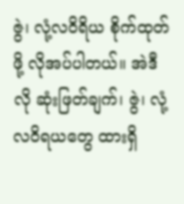ဇွဲ၊ လုံ့လဝိရိယ စိုက်ထုတ်ဖို့ လိုအပ်ပါတယ်။ အဲဒီလို ဆုံးဖြတ်ချက်၊ ဇွဲ၊ လုံ့လဝိရယတွေ ထားရှိ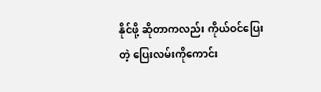နိုင်ဖို့ ဆိုတာကလည်း ကိုယ်ဝင်ပြေးတဲ့ ပြေးလမ်းကိုကောင်း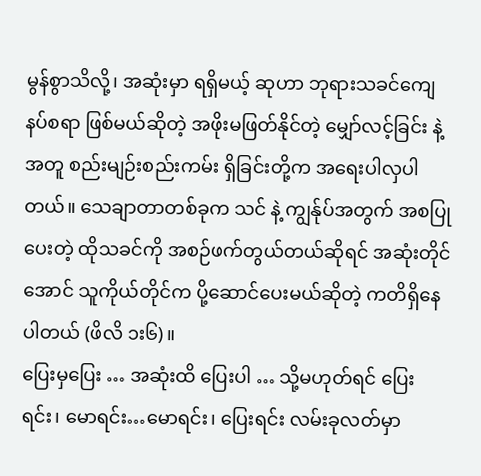မွန်စွာသိလို့၊ အဆုံးမှာ ရရှိမယ့် ဆုဟာ ဘုရားသခင်ကျေနပ်စရာ ဖြစ်မယ်ဆိုတဲ့ အဖိုးမဖြတ်နိုင်တဲ့ မျှော်လင့်ခြင်း နဲ့အတူ စည်းမျဉ်းစည်းကမ်း ရှိခြင်းတို့က အရေးပါလှပါတယ်။ သေချာတာတစ်ခုက သင် နဲ့ ကျွန်ုပ်အတွက် အစပြုပေးတဲ့ ထိုသခင်ကို အစဉ်ဖက်တွယ်တယ်ဆိုရင် အဆုံးတိုင်အောင် သူကိုယ်တိုင်က ပို့ဆောင်ပေးမယ်ဆိုတဲ့ ကတိရှိနေပါတယ် (ဖိလိ ၁း၆)။
ပြေးမှပြေး … အဆုံးထိ ပြေးပါ … သို့မဟုတ်ရင် ပြေးရင်း၊ မောရင်း…မောရင်း၊ ပြေးရင်း လမ်းခုလတ်မှာ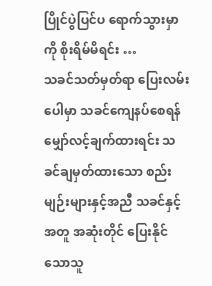ပြိုင်ပွဲပြင်ပ ရောက်သွားမှာကို စိုးရိမ်မိရင်း …
သခင်သတ်မှတ်ရာ ပြေးလမ်းပေါမှာ သခင်ကျေနပ်စေရန် မျှော်လင့်ချက်ထားရင်း သခင်ချမှတ်ထားသော စည်းမျဉ်းများနှင့်အညီ သခင်နှင့်အတူ အဆုံးတိုင် ပြေးနိုင်သောသူ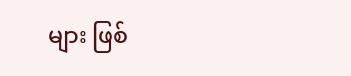များ ဖြစ်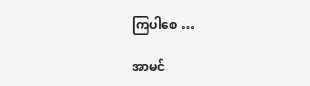ကြပါစေ …

အာမင်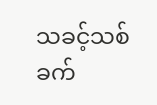သခင့်သစ်ခက်